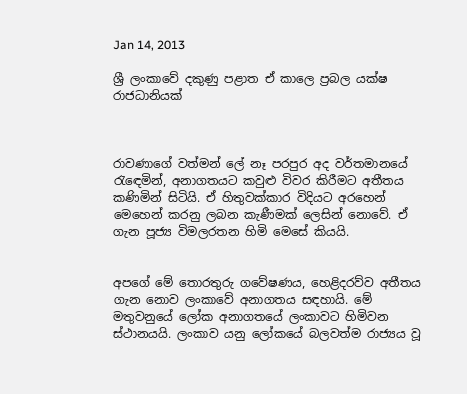Jan 14, 2013

ශ්‍රී ලංකාවේ දකුණු පළාත ඒ කාලෙ ප්‍රබල යක්ෂ රාජධානියක්



රාවණාගේ වත්මන් ලේ නෑ පරපුර අද වර්තමානයේ රැඳෙමින්, අනාගතයට කවුළු විවර කිරීමට අතීතය කණිමින් සිටියි. ඒ හිතුවක්කාර විදියට අරහෙන් මෙහෙන් කරනු ලබන කැණීමක් ලෙසින් නොවේ. ඒ ගැන පූජ්‍ය විමලරතන හිමි මෙසේ කියයි.


අපගේ මේ තොරතුරු ගවේෂණය, හෙළිදරව්ව අතීතය ගැන නොව ලංකාවේ අනාගතය සඳහායි. මේ මතුවනුයේ ලෝක අනාගතයේ ලංකාවට හිමිවන ස්ථානයයි. ලංකාව යනු ලෝකයේ බලවත්ම රාජ්‍යය වූ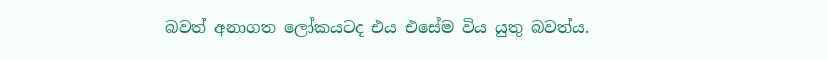බවත් අනාගත ලෝකයටද එය එසේම විය යුතු බවත්ය.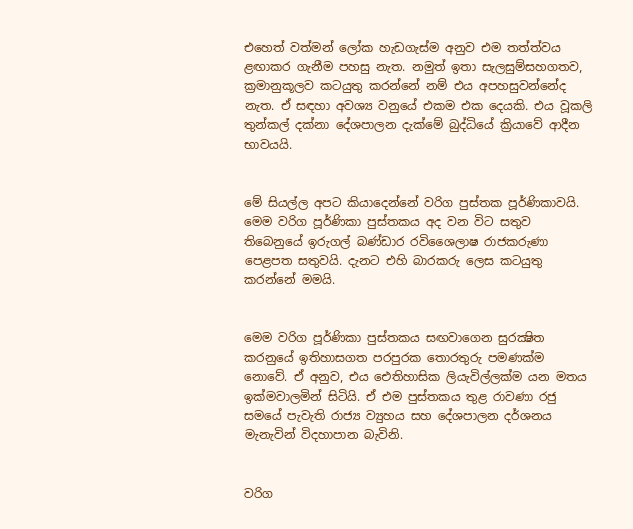එහෙත් වත්මන් ලෝක හැඩගැස්ම අනුව එම තත්ත්වය ළඟාකර ගැනීම පහසු නැත. නමුත් ඉතා සැලසුම්සහගතව, ක්‍රමානුකූලව කටයුතු කරන්නේ නම් එය අපහසුවන්නේද නැත. ඒ සඳහා අවශ්‍ය වනුයේ එකම එක දෙයකි. එය වූකලි තුන්කල් දක්නා දේශපාලන දැක්මේ බුද්ධියේ ක්‍රියාවේ ආදීන භාවයයි.


මේ සියල්ල අපට කියාදෙන්නේ වරිග පුස්තක පූර්ණිකාවයි. මෙම වරිග පූර්ණිකා පුස්තකය අද වන විට සතුව තිබෙනුයේ ඉරුගල් බණ්ඩාර රවිශෛලාෂ රාජකරුණා පෙළපත සතුවයි. දැනට එහි බාරකරු ලෙස කටයුතු කරන්නේ මමයි.


මෙම වරිග පූර්ණිකා පුස්තකය සඟවාගෙන සුරක්‍ෂිත කරනුයේ ඉතිහාසගත පරපුරක තොරතුරු පමණක්ම නොවේ. ඒ අනුව, එය ඓතිහාසික ලියැවිල්ලක්ම යන මතය ඉක්මවාලමින් සිටියි. ඒ එම පුස්තකය තුළ රාවණා රජු සමයේ පැවැති රාජ්‍ය ව්‍යුහය සහ දේශපාලන දර්ශනය මැනැවින් විදහාපාන බැවිනි.


වරිග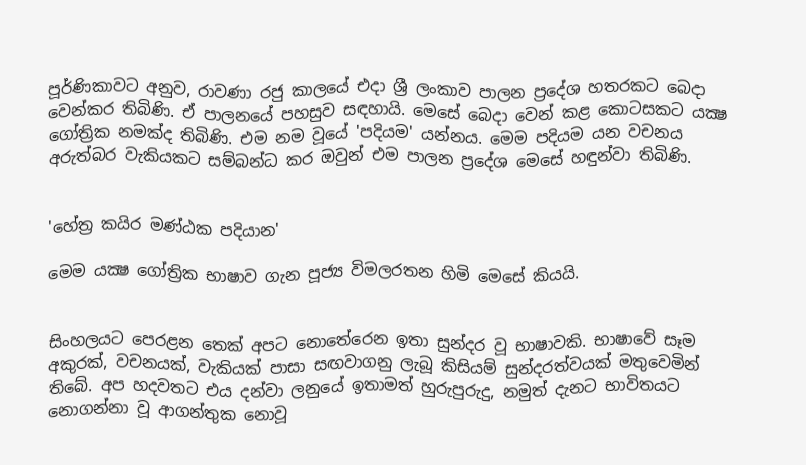පූර්ණිකාවට අනුව, රාවණා රජු කාලයේ එදා ශ්‍රී ලංකාව පාලන ප්‍රදේශ හතරකට බෙදා වෙන්කර තිබිණි. ඒ පාලනයේ පහසුව සඳහායි. මෙසේ බෙදා වෙන් කළ කොටසකට යක්‍ෂ ගෝත්‍රික නමක්ද තිබිණි. එම නම වූයේ 'පදියම' යන්නය. මෙම පදියම යන වචනය අරුත්බර වැකියකට සම්බන්ධ කර ඔවුන් එම පාලන ප්‍රදේශ මෙසේ හඳුන්වා තිබිණි.


'හේත්‍ර කයිර මණ්ඨක පදියාන'

මෙම යක්‍ෂ ගෝත්‍රික භාෂාව ගැන පූජ්‍ය විමලරතන හිමි මෙසේ කියයි.


සිංහලයට පෙරළන තෙක් අපට නොතේරෙන ඉතා සුන්දර වූ භාෂාවකි. භාෂාවේ සෑම අකුරක්, වචනයක්, වැකියක් පාසා සඟවාගනු ලැබූ කිසියම් සුන්දරත්වයක් මතුවෙමින් තිබේ. අප හදවතට එය දන්වා ලනුයේ ඉතාමත් හුරුපුරුදු, නමුත් දැනට භාවිතයට නොගන්නා වූ ආගන්තුක නොවූ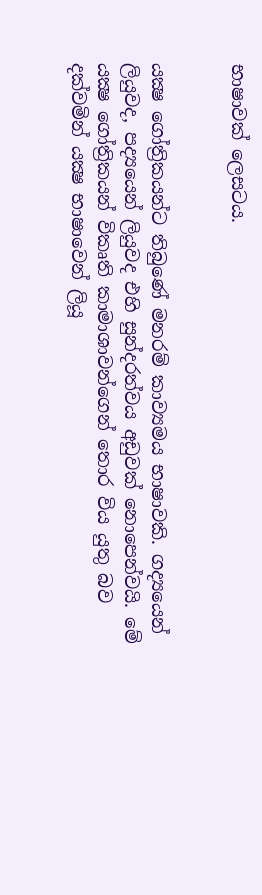භාෂාවක් ලෙසටය.


යක්‍ෂ ගෝත්‍රිකයන්ට තිබුණේ මනරම් කාව්‍යමය භාෂාවකි. ගද්‍යයෙන් ලියුවද, පද්‍යයෙන් ලියුවද එහි සුන්දරත්වය අඩුවක් නොපෙන්වයි. මේ යක්‍ෂ ගෝත්‍රිකයන් විකෘති කාමාශාවන්ගෙන් තොර විය යුතු බව දක්වමින් යක්‍ෂ භාෂාවෙන් ලියූ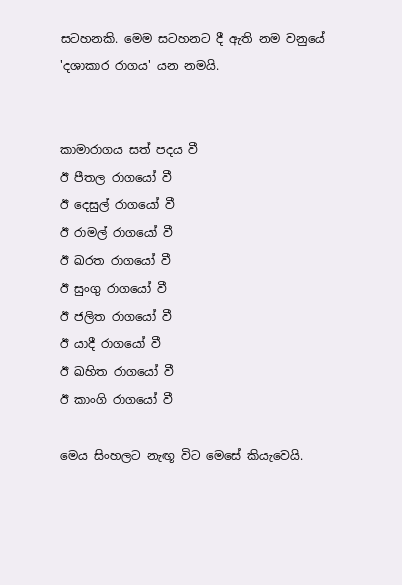සටහනකි. මෙම සටහනට දී ඇති නම වනුයේ 'දශාකාර රාගය' යන නමයි.


කාමාරාගය සත් පදය වී
ඊ පීතල රාගයෝ වී
ඊ දෙසුල් රාගයෝ වී
ඊ රාමල් රාගයෝ වී
ඊ ඛරත රාගයෝ වී
ඊ සුංගු රාගයෝ වී
ඊ ජලිත රාගයෝ වී
ඊ යාදී රාගයෝ වී
ඊ ඛහිත රාගයෝ වී
ඊ කාංගි රාගයෝ වී

මෙය සිංහලට නැඟූ විට මෙසේ කියැවෙයි.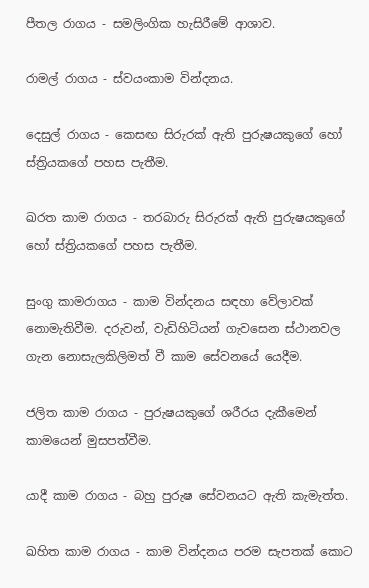පීතල රාගය - සමලිංගික හැසිරීමේ ආශාව.

රාමල් රාගය - ස්වයංකාම වින්දනය.

දෙසුල් රාගය - කෙසඟ සිරුරක් ඇති පුරුෂයකුගේ හෝ ස්ත්‍රියකගේ පහස පැතීම.

ඛරත කාම රාගය - තරබාරු සිරුරක් ඇති පුරුෂයකුගේ හෝ ස්ත්‍රියකගේ පහස පැතීම.

සුංගු කාමරාගය - කාම වින්දනය සඳහා වේලාවක් නොමැතිවීම. දරුවන්, වැඩිහිටියන් ගැවසෙන ස්ථානවල ගැන නොසැලකිලිමත් වී කාම සේවනයේ යෙදීම.

ජලිත කාම රාගය - පුරුෂයකුගේ ශරීරය දැකීමෙන් කාමයෙන් මුසපත්වීම.

යාදී කාම රාගය - බහු පුරුෂ සේවනයට ඇති කැමැත්ත.

ඛහිත කාම රාගය - කාම වින්දනය පරම සැපතක් කොට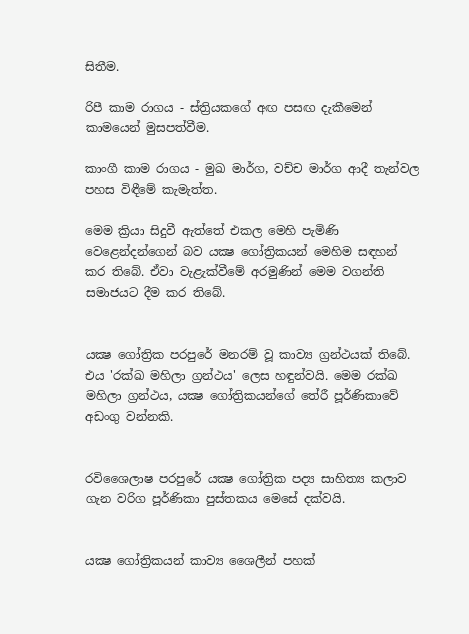සිතීම.

රිපී කාම රාගය - ස්ත්‍රියකගේ අඟ පසඟ දැකීමෙන් කාමයෙන් මුසපත්වීම.

කාංගී කාම රාගය - මුඛ මාර්ග, වච්ච මාර්ග ආදී තැන්වල පහස විඳීමේ කැමැත්ත.

මෙම ක්‍රියා සිදුවී ඇත්තේ එකල මෙහි පැමිණි වෙළෙන්දන්ගෙන් බව යක්‍ෂ ගෝත්‍රිකයන් මෙහිම සඳහන් කර තිබේ. ඒවා වැළැක්වීමේ අරමුණින් මෙම වගන්ති සමාජයට දීම කර තිබේ.


යක්‍ෂ ගෝත්‍රික පරපුරේ මනරම් වූ කාව්‍ය ග්‍රන්ථයක් තිබේ. එය 'රක්ඛ මහිලා ග්‍රන්ථය' ලෙස හඳුන්වයි. මෙම රක්ඛ මහිලා ග්‍රන්ථය, යක්‍ෂ ගෝත්‍රිකයන්ගේ තේරී පූර්ණිකාවේ අඩංගු වන්නකි.


රවිශෛලාෂ පරපුරේ යක්‍ෂ ගෝත්‍රික පද්‍ය සාහිත්‍ය කලාව ගැන වරිග පූර්ණිකා පුස්තකය මෙසේ දක්වයි.


යක්‍ෂ ගෝත්‍රිකයන් කාව්‍ය ශෛලීන් පහක්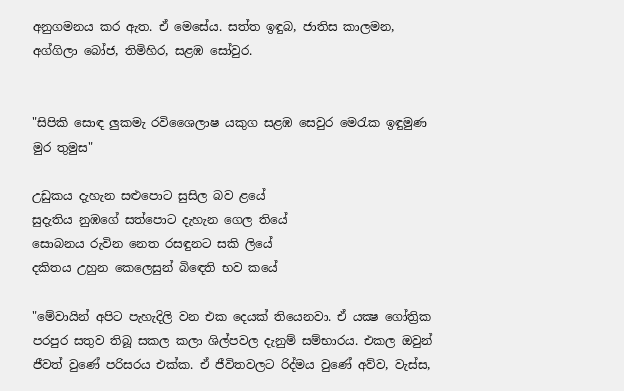අනුගමනය කර ඇත. ඒ මෙසේය. සත්ත ඉඳුබ, ජාතිස කාලමන, අග්ගිලා බෝජ, තිමිහිර, සළඹ සෝවුර.


"සිපිකි සොඳ ලුකමැ රවිශෛලාෂ යකුග සළඹ සෙවුර මෙරැක ඉඳුමුණ මුර තුමුස"

උඩුකය දැහැන සළුපොට සුසිල බව ළයේ
සුදැතිය නුඹගේ සත්පොට දැහැන ගෙල තියේ
සොබනය රුවින නෙත රසඳුනට සකි ලියේ
දකිතය උහුන කෙලෙසුන් බිඳෙති භව කයේ

"මේවායින් අපිට පැහැදිලි වන එක දෙයක් තියෙනවා. ඒ යක්‍ෂ ගෝත්‍රික පරපුර සතුව තිබූ සකල කලා ශිල්පවල දැනුම් සම්භාරය. එකල ඔවුන් ජීවත් වුණේ පරිසරය එක්ක. ඒ ජීවිතවලට රිද්මය වුණේ අව්ව, වැස්ස,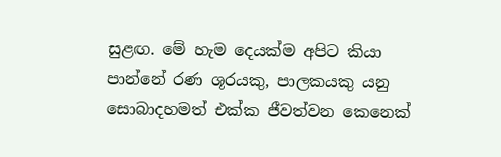සුළඟ. මේ හැම දෙයක්ම අපිට කියා පාන්නේ රණ ශූරයකු, පාලකයකු යනු සොබාදහමත් එක්ක ජීවත්වන කෙනෙක්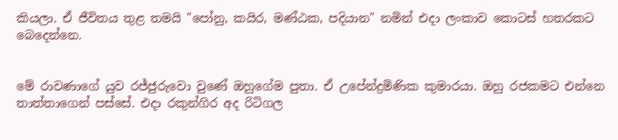කියලා. ඒ ජීවිතය තුළ තමයි "පෝනු, කයිර, මණ්ඨක, පදියාන" නමින් එදා ලංකාව කොටස් හතරකට බෙදෙන්නෙ.


මේ රාවණාගේ යුව රජ්ජුරුවො වුණේ ඔහුගේම පුතා. ඒ උපේන්ද්‍රමිණික කුමාරයා. ඔහු රජකමට එන්නෙ තාත්තාගෙන් පස්සේ. එදා රකුන්ගිර අද රිටිගල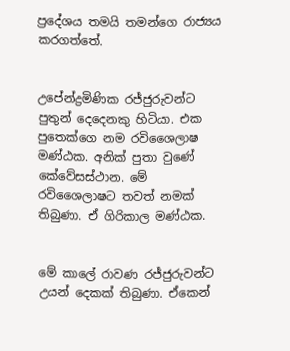ප්‍රදේශය තමයි තමන්ගෙ රාජ්‍යය කරගත්තේ.


උපේන්ද්‍රමිණික රජ්ජුරුවන්ට පුතුන් දෙදෙනකු හිටියා. එක පුතෙක්ගෙ නම රවිශෛලාෂ මණ්ඨක. අනික් පුතා වුණේ කේවේසස්ථාන. මේ රවිශෛලාෂට තවත් නමක් තිබුණා. ඒ ගිරිකාල මණ්ඨක.


මේ කාලේ රාවණ රජ්ජුරුවන්ට උයන් දෙකක් තිබුණා. ඒකෙන්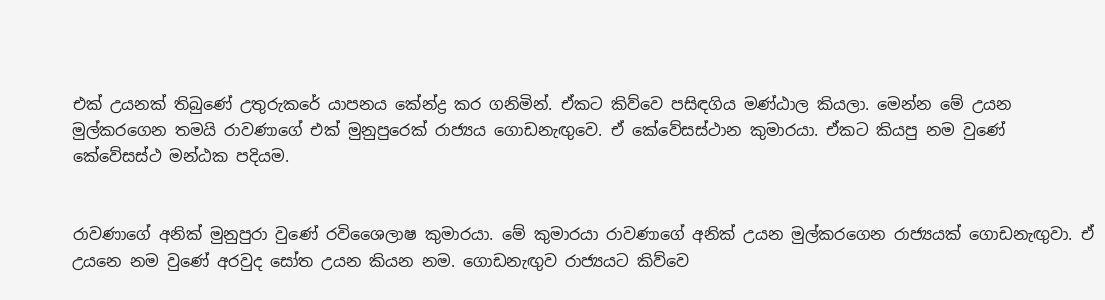එක් උයනක් තිබුණේ උතුරුකරේ යාපනය කේන්ද්‍ර කර ගනිමින්. ඒකට කිව්වෙ පසිඳගිය මණ්ඨාල කියලා. මෙන්න මේ උයන මුල්කරගෙන තමයි රාවණාගේ එක් මුනුපුරෙක් රාජ්‍යය ගොඩනැඟුවෙ. ඒ කේවේසස්ථාන කුමාරයා. ඒකට කියපු නම වුණේ කේවේසස්ථ මන්ඨක පදියම.


රාවණාගේ අනික් මුනුපුරා වුණේ රවිශෛලාෂ කුමාරයා. මේ කුමාරයා රාවණාගේ අනික් උයන මුල්කරගෙන රාජ්‍යයක් ගොඩනැඟුවා. ඒ උයනෙ නම වුණේ අරවුද සෝත උයන කියන නම. ගොඩනැඟුව රාජ්‍යයට කිව්වෙ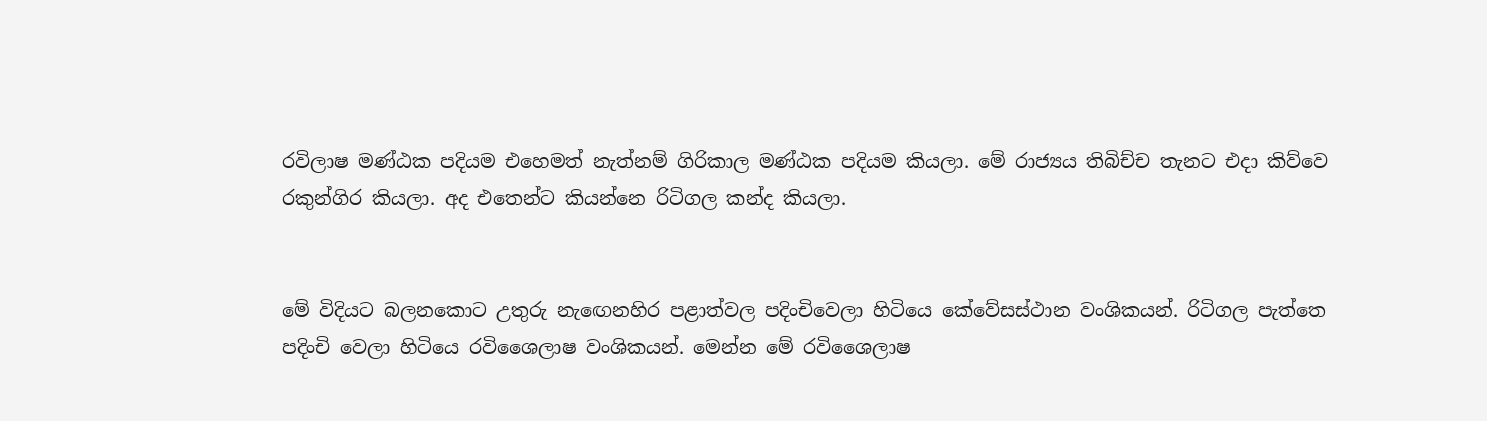රවිලාෂ මණ්ඨක පදියම එහෙමත් නැත්නම් ගිරිකාල මණ්ඨක පදියම කියලා. මේ රාජ්‍යය තිබිච්ච තැනට එදා කිව්වෙ රකුන්ගිර කියලා. අද එතෙන්ට කියන්නෙ රිටිගල කන්ද කියලා.


මේ විදියට බලනකොට උතුරු නැඟෙනහිර පළාත්වල පදිංචිවෙලා හිටියෙ කේවේසස්ථාන වංශිකයන්. රිටිගල පැත්තෙ පදිංචි වෙලා හිටියෙ රවිශෛලාෂ වංශිකයන්. මෙන්න මේ රවිශෛලාෂ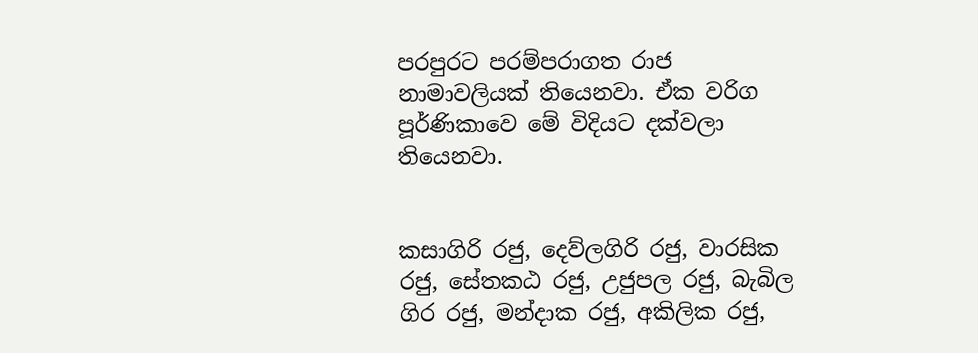පරපුරට පරම්පරාගත රාජ නාමාවලියක් තියෙනවා. ඒක වරිග පූර්ණිකාවෙ මේ විදියට දක්වලා තියෙනවා.


කසාගිරි රජු, දෙව්ලගිරි රජු, වාරසික රජු, සේතකඨ රජු, උජුපල රජු, බැබිල ගිර රජු, මන්දාක රජු, අකිලික රජු,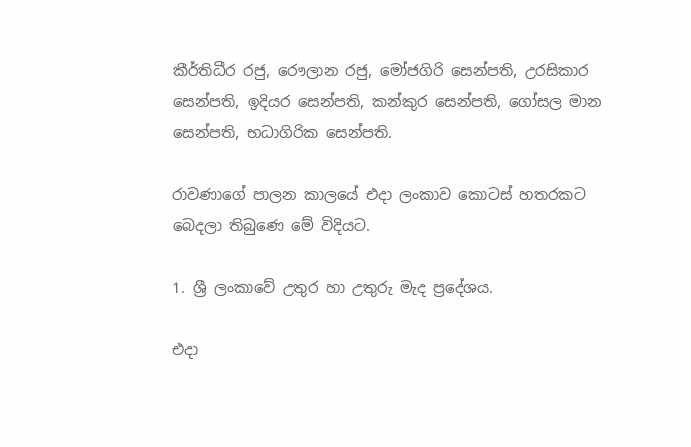කීර්තිධීර රජු, රෞලාන රජු, මෝජගිරි සෙන්පති, උරසිකාර සෙන්පති, ඉදියර සෙන්පති, කන්කුර සෙන්පති, ගෝසල මාන සෙන්පති, භධාගිරික සෙන්පති.

රාවණාගේ පාලන කාලයේ එදා ලංකාව කොටස් හතරකට බෙදලා තිබුණෙ මේ විදියට.

1. ශ්‍රී ලංකාවේ උතුර හා උතුරු මැද ප්‍රදේශය.

එදා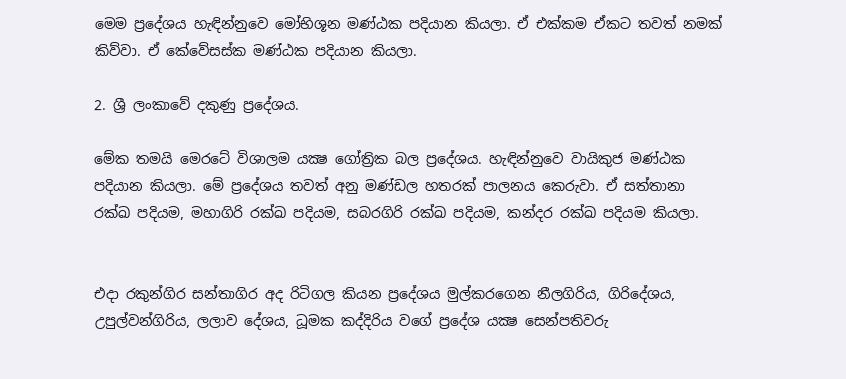මෙම ප්‍රදේශය හැඳින්නුවෙ මෝභිශූන මණ්ඨක පදියාන කියලා. ඒ එක්කම ඒකට තවත් නමක් කිව්වා. ඒ කේවේසස්ක මණ්ඨක පදියාන කියලා.

2. ශ්‍රී ලංකාවේ දකුණු ප්‍රදේශය.

මේක තමයි මෙරටේ විශාලම යක්‍ෂ ගෝත්‍රික බල ප්‍රදේශය. හැඳින්නුවෙ වායිකුජ මණ්ඨක පදියාන කියලා. මේ ප්‍රදේශය තවත් අනු මණ්ඩල හතරක් පාලනය කෙරුවා. ඒ සත්තානා රක්ඛ පදියම, මහාගිරි රක්ඛ පදියම, සබරගිරි රක්ඛ පදියම, කන්දර රක්ඛ පදියම කියලා.


එදා රකුන්ගිර සන්තාගිර අද රිටිගල කියන ප්‍රදේශය මුල්කරගෙන නීලගිරිය, ගිරිදේශය, උපුල්වන්ගිරිය, ලලාව දේශය, ධූමක කද්දිරිය වගේ ප්‍රදේශ යක්‍ෂ සෙන්පතිවරු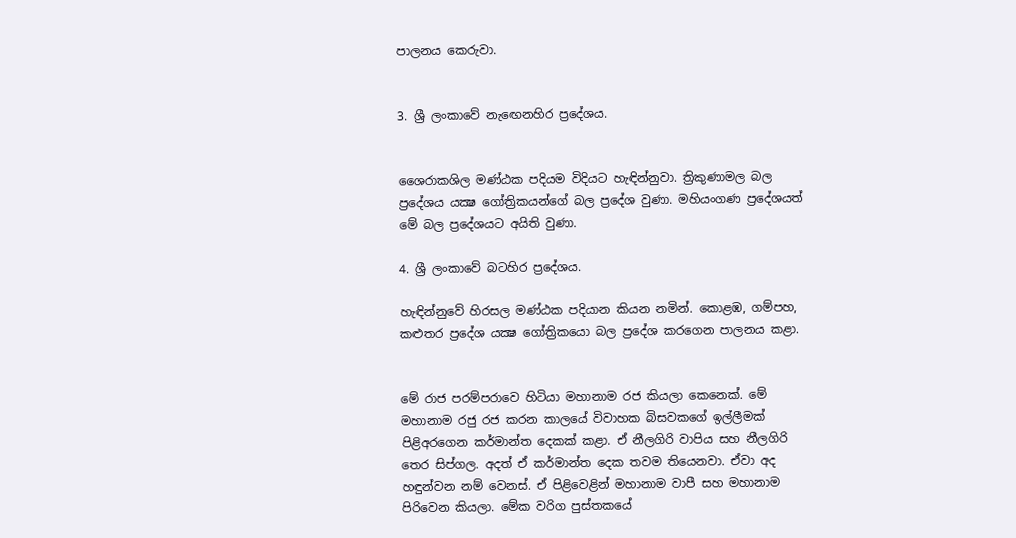පාලනය කෙරුවා.


3. ශ්‍රී ලංකාවේ නැඟෙනහිර ප්‍රදේශය.


ශෛරාකශිල මණ්ඨක පදියම විදියට හැඳින්නුවා. ත්‍රිකුණාමල බල ප්‍රදේශය යක්‍ෂ ගෝත්‍රිකයන්ගේ බල ප්‍රදේශ වුණා. මහියංගණ ප්‍රදේශයත් මේ බල ප්‍රදේශයට අයිති වුණා.

4. ශ්‍රී ලංකාවේ බටහිර ප්‍රදේශය.

හැඳින්නුවේ හිරසල මණ්ඨක පදියාන කියන නමින්. කොළඹ, ගම්පහ, කළුතර ප්‍රදේශ යක්‍ෂ ගෝත්‍රිකයො බල ප්‍රදේශ කරගෙන පාලනය කළා.


මේ රාජ පරම්පරාවෙ හිටියා මහානාම රජ කියලා කෙනෙක්. මේ මහානාම රජු රජ කරන කාලයේ විවාහක බිසවකගේ ඉල්ලීමක් පිළිඅරගෙන කර්මාන්ත දෙකක් කළා. ඒ නීලගිරි වාපිය සහ නීලගිරි තෙර සිප්ගල. අදත් ඒ කර්මාන්ත දෙක තවම තියෙනවා. ඒවා අද හඳුන්වන නම් වෙනස්. ඒ පිළිවෙළින් මහානාම වාපී සහ මහානාම පිරිවෙන කියලා. මේක වරිග පුස්තකයේ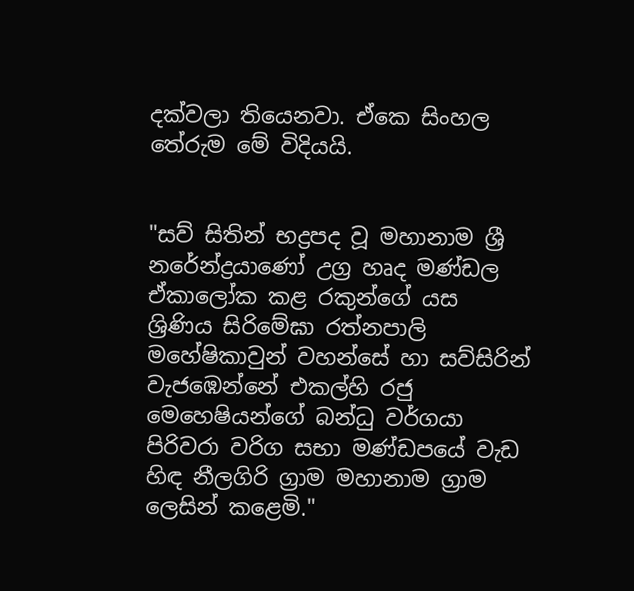දක්වලා තියෙනවා. ඒකෙ සිංහල තේරුම මේ විදියයි.


"සව් සිතින් භද්‍රපද වූ මහානාම ශ්‍රී නරේන්ද්‍රයාණෝ උග්‍ර හෘද මණ්ඩල ඒකාලෝක කළ රකුන්ගේ යස ශ්‍රිණිය සිරිමේඝා රත්නපාලි මහේෂිකාවුන් වහන්සේ හා සව්සිරින් වැජඹෙන්නේ එකල්හි රජු මෙහෙෂියන්ගේ බන්ධු වර්ගයා පිරිවරා වරිග සභා මණ්ඩපයේ වැඩ හිඳ නීලගිරි ග්‍රාම මහානාම ග්‍රාම ලෙසින් කළෙමි."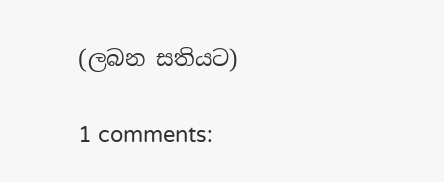(ලබන සතියට)

1 comments: